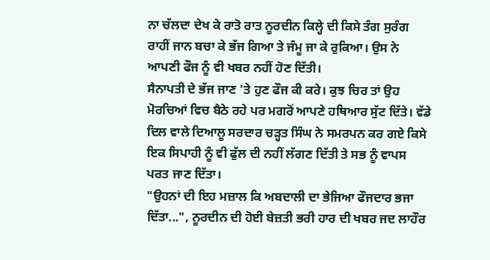ਨਾ ਚੱਲਦਾ ਦੇਖ ਕੇ ਰਾਤੋ ਰਾਤ ਨੂਰਦੀਨ ਕਿਲ੍ਹੇ ਦੀ ਕਿਸੇ ਤੰਗ ਸੁਰੰਗ ਰਾਹੀਂ ਜਾਨ ਬਚਾ ਕੇ ਭੱਜ ਗਿਆ ਤੇ ਜੰਮੂ ਜਾ ਕੇ ਰੁਕਿਆ। ਉਸ ਨੇ ਆਪਣੀ ਫੌਜ ਨੂੰ ਵੀ ਖਬਰ ਨਹੀਂ ਹੋਣ ਦਿੱਤੀ।
ਸੈਨਾਪਤੀ ਦੇ ਭੱਜ ਜਾਣ 'ਤੇ ਹੁਣ ਫੌਜ ਕੀ ਕਰੇ। ਕੁਝ ਚਿਰ ਤਾਂ ਉਹ ਮੋਰਚਿਆਂ ਵਿਚ ਬੈਠੇ ਰਹੇ ਪਰ ਮਗਰੋਂ ਆਪਣੇ ਹਥਿਆਰ ਸੁੱਟ ਦਿੱਤੇ। ਵੱਡੇ ਦਿਲ ਵਾਲੇ ਦਿਆਲੂ ਸਰਦਾਰ ਚੜ੍ਹਤ ਸਿੰਘ ਨੇ ਸਮਰਪਨ ਕਰ ਗਏ ਕਿਸੇ ਇਕ ਸਿਪਾਹੀ ਨੂੰ ਵੀ ਫੁੱਲ ਦੀ ਨਹੀਂ ਲੱਗਣ ਦਿੱਤੀ ਤੇ ਸਭ ਨੂੰ ਵਾਪਸ ਪਰਤ ਜਾਣ ਦਿੱਤਾ।
"ਉਹਨਾਂ ਦੀ ਇਹ ਮਜ਼ਾਲ ਕਿ ਅਬਦਾਲੀ ਦਾ ਭੇਜਿਆ ਫੌਜਦਾਰ ਭਜਾ ਦਿੱਤਾ...", ਨੂਰਦੀਨ ਦੀ ਹੋਈ ਬੇਜ਼ਤੀ ਭਰੀ ਹਾਰ ਦੀ ਖਬਰ ਜਦ ਲਾਹੌਰ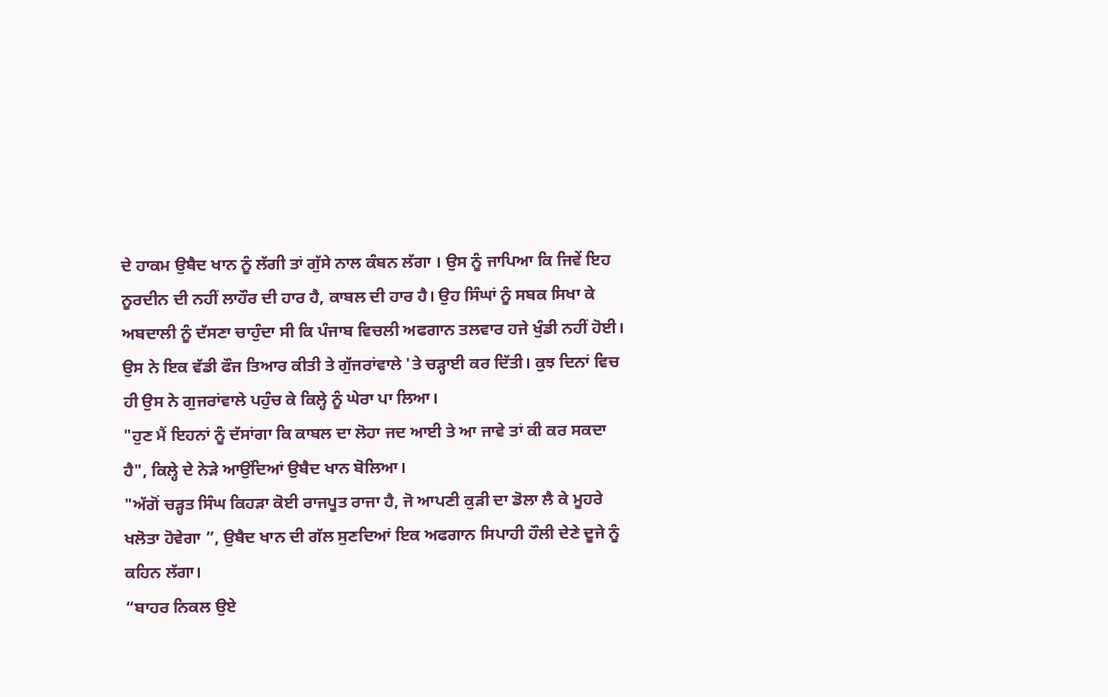ਦੇ ਹਾਕਮ ਉਬੈਦ ਖਾਨ ਨੂੰ ਲੱਗੀ ਤਾਂ ਗੁੱਸੇ ਨਾਲ ਕੰਬਨ ਲੱਗਾ । ਉਸ ਨੂੰ ਜਾਪਿਆ ਕਿ ਜਿਵੇਂ ਇਹ ਨੂਰਦੀਨ ਦੀ ਨਹੀਂ ਲਾਹੌਰ ਦੀ ਹਾਰ ਹੈ, ਕਾਬਲ ਦੀ ਹਾਰ ਹੈ। ਉਹ ਸਿੰਘਾਂ ਨੂੰ ਸਬਕ ਸਿਖਾ ਕੇ ਅਬਦਾਲੀ ਨੂੰ ਦੱਸਣਾ ਚਾਹੁੰਦਾ ਸੀ ਕਿ ਪੰਜਾਬ ਵਿਚਲੀ ਅਫਗਾਨ ਤਲਵਾਰ ਹਜੇ ਖੁੰਡੀ ਨਹੀਂ ਹੋਈ।
ਉਸ ਨੇ ਇਕ ਵੱਡੀ ਫੌਜ ਤਿਆਰ ਕੀਤੀ ਤੇ ਗੁੱਜਰਾਂਵਾਲੇ 'ਤੇ ਚੜ੍ਹਾਈ ਕਰ ਦਿੱਤੀ। ਕੁਝ ਦਿਨਾਂ ਵਿਚ ਹੀ ਉਸ ਨੇ ਗੁਜਰਾਂਵਾਲੇ ਪਹੁੰਚ ਕੇ ਕਿਲ੍ਹੇ ਨੂੰ ਘੇਰਾ ਪਾ ਲਿਆ।
"ਹੁਣ ਮੈਂ ਇਹਨਾਂ ਨੂੰ ਦੱਸਾਂਗਾ ਕਿ ਕਾਬਲ ਦਾ ਲੋਹਾ ਜਦ ਆਈ ਤੇ ਆ ਜਾਵੇ ਤਾਂ ਕੀ ਕਰ ਸਕਦਾ ਹੈ", ਕਿਲ੍ਹੇ ਦੇ ਨੇੜੇ ਆਉਂਦਿਆਂ ਉਬੈਦ ਖਾਨ ਬੋਲਿਆ।
"ਅੱਗੋਂ ਚੜ੍ਹਤ ਸਿੰਘ ਕਿਹੜਾ ਕੋਈ ਰਾਜਪੂਤ ਰਾਜਾ ਹੈ, ਜੋ ਆਪਣੀ ਕੁੜੀ ਦਾ ਡੋਲਾ ਲੈ ਕੇ ਮੂਹਰੇ ਖਲੋਤਾ ਹੋਵੇਗਾ ”, ਉਬੈਦ ਖਾਨ ਦੀ ਗੱਲ ਸੁਣਦਿਆਂ ਇਕ ਅਫਗਾਨ ਸਿਪਾਹੀ ਹੌਲੀ ਦੇਣੇ ਦੂਜੇ ਨੂੰ ਕਹਿਨ ਲੱਗਾ।
“ਬਾਹਰ ਨਿਕਲ ਉਏ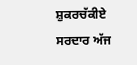ਸ਼ੁਕਰਚੱਕੀਏ ਸਰਦਾਰ ਅੱਜ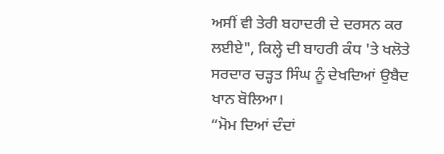ਅਸੀਂ ਵੀ ਤੇਰੀ ਬਹਾਦਰੀ ਦੇ ਦਰਸਨ ਕਰ ਲਈਏ", ਕਿਲ੍ਹੇ ਦੀ ਬਾਹਰੀ ਕੰਧ 'ਤੇ ਖਲੋਤੇ ਸਰਦਾਰ ਚੜ੍ਹਤ ਸਿੰਘ ਨੂੰ ਦੇਖਦਿਆਂ ਉਬੈਦ ਖਾਨ ਬੋਲਿਆ।
“ਮੋਮ ਦਿਆਂ ਦੰਦਾਂ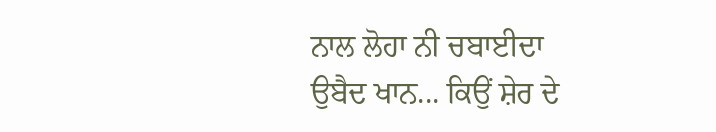ਨਾਲ ਲੋਹਾ ਨੀ ਚਬਾਈਦਾ ਉਬੈਦ ਖਾਨ... ਕਿਉਂ ਸ਼ੇਰ ਦੇ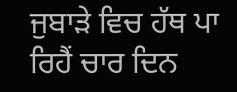ਜੁਬਾੜੇ ਵਿਚ ਹੱਥ ਪਾ ਰਿਹੈਂ ਚਾਰ ਦਿਨ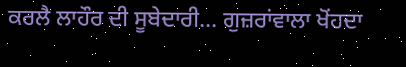ਕਰਲੈ ਲਾਹੌਰ ਦੀ ਸੂਬੇਦਾਰੀ... ਗੁਜ਼ਰਾਂਵਾਲਾ ਖੋਂਹਦਾ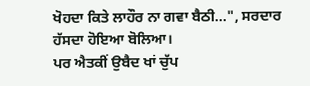ਖੋਹਦਾ ਕਿਤੇ ਲਾਹੌਰ ਨਾ ਗਵਾ ਬੈਠੀ...", ਸਰਦਾਰ ਹੱਸਦਾ ਹੋਇਆ ਬੋਲਿਆ।
ਪਰ ਐਤਕੀਂ ਉਬੈਦ ਖਾਂ ਚੁੱਪ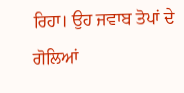ਰਿਹਾ। ਉਹ ਜਵਾਬ ਤੋਪਾਂ ਦੇ ਗੋਲਿਆਂ